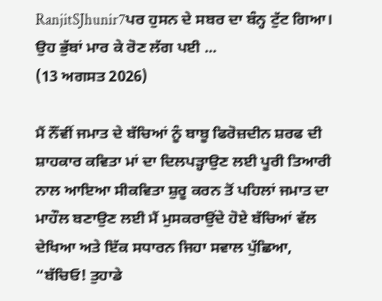RanjitSJhunir7ਪਰ ਹੁਸਨ ਦੇ ਸਬਰ ਦਾ ਬੰਨ੍ਹ ਟੁੱਟ ਗਿਆ। ਉਹ ਭੁੱਬਾਂ ਮਾਰ ਕੇ ਰੋਣ ਲੱਗ ਪਈ ...
(13 ਅਗਸਤ 2026)

ਮੈਂ ਨੌਂਵੀਂ ਜਮਾਤ ਦੇ ਬੱਚਿਆਂ ਨੂੰ ਬਾਬੂ ਫਿਰੋਜ਼ਦੀਨ ਸ਼ਰਫ ਦੀ ਸ਼ਾਹਕਾਰ ਕਵਿਤਾ ਮਾਂ ਦਾ ਦਿਲਪੜ੍ਹਾਉਣ ਲਈ ਪੂਰੀ ਤਿਆਰੀ ਨਾਲ ਆਇਆ ਸੀਕਵਿਤਾ ਸ਼ੁਰੂ ਕਰਨ ਤੋਂ ਪਹਿਲਾਂ ਜਮਾਤ ਦਾ ਮਾਹੌਲ ਬਣਾਉਣ ਲਈ ਮੈਂ ਮੁਸਕਰਾਉਂਦੇ ਹੋਏ ਬੱਚਿਆਂ ਵੱਲ ਦੇਖਿਆ ਅਤੇ ਇੱਕ ਸਧਾਰਨ ਜਿਹਾ ਸਵਾਲ ਪੁੱਛਿਆ, “ਬੱਚਿਓ! ਤੁਹਾਡੇ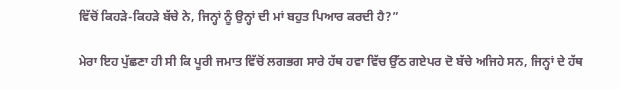ਵਿੱਚੋਂ ਕਿਹੜੇ-ਕਿਹੜੇ ਬੱਚੇ ਨੇ, ਜਿਨ੍ਹਾਂ ਨੂੰ ਉਨ੍ਹਾਂ ਦੀ ਮਾਂ ਬਹੁਤ ਪਿਆਰ ਕਰਦੀ ਹੈ?”

ਮੇਰਾ ਇਹ ਪੁੱਛਣਾ ਹੀ ਸੀ ਕਿ ਪੂਰੀ ਜਮਾਤ ਵਿੱਚੋਂ ਲਗਭਗ ਸਾਰੇ ਹੱਥ ਹਵਾ ਵਿੱਚ ਉੱਠ ਗਏਪਰ ਦੋ ਬੱਚੇ ਅਜਿਹੇ ਸਨ, ਜਿਨ੍ਹਾਂ ਦੇ ਹੱਥ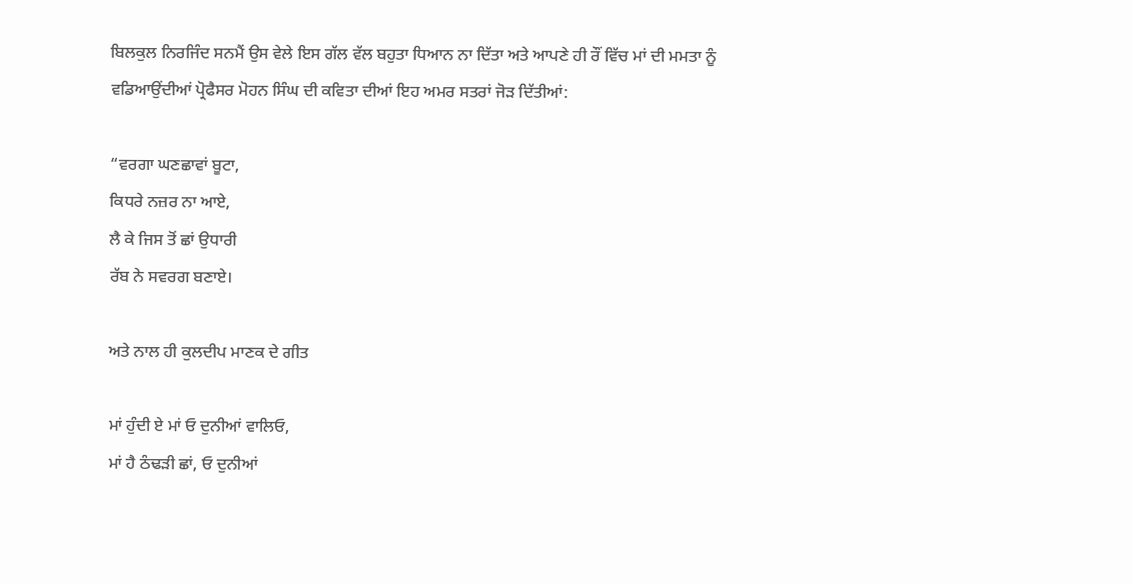ਬਿਲਕੁਲ ਨਿਰਜਿੰਦ ਸਨਮੈਂ ਉਸ ਵੇਲੇ ਇਸ ਗੱਲ ਵੱਲ ਬਹੁਤਾ ਧਿਆਨ ਨਾ ਦਿੱਤਾ ਅਤੇ ਆਪਣੇ ਹੀ ਰੌਂ ਵਿੱਚ ਮਾਂ ਦੀ ਮਮਤਾ ਨੂੰ ਵਡਿਆਉਂਦੀਆਂ ਪ੍ਰੋਫੈਸਰ ਮੋਹਨ ਸਿੰਘ ਦੀ ਕਵਿਤਾ ਦੀਆਂ ਇਹ ਅਮਰ ਸਤਰਾਂ ਜੋੜ ਦਿੱਤੀਆਂ:

“ਵਰਗਾ ਘਣਛਾਵਾਂ ਬੂਟਾ,
ਕਿਧਰੇ ਨਜ਼ਰ ਨਾ ਆਏ,
ਲੈ ਕੇ ਜਿਸ ਤੋਂ ਛਾਂ ਉਧਾਰੀ
ਰੱਬ ਨੇ ਸਵਰਗ ਬਣਾਏ।

ਅਤੇ ਨਾਲ ਹੀ ਕੁਲਦੀਪ ਮਾਣਕ ਦੇ ਗੀਤ

ਮਾਂ ਹੁੰਦੀ ਏ ਮਾਂ ਓ ਦੁਨੀਆਂ ਵਾਲਿਓ,
ਮਾਂ ਹੈ ਠੰਢੜੀ ਛਾਂ, ਓ ਦੁਨੀਆਂ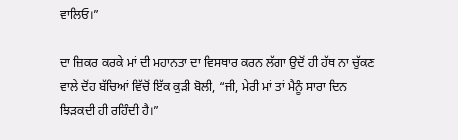ਵਾਲਿਓ।”

ਦਾ ਜ਼ਿਕਰ ਕਰਕੇ ਮਾਂ ਦੀ ਮਹਾਨਤਾ ਦਾ ਵਿਸਥਾਰ ਕਰਨ ਲੱਗਾ ਉਦੋਂ ਹੀ ਹੱਥ ਨਾ ਚੁੱਕਣ ਵਾਲੇ ਦੋਂਹ ਬੱਚਿਆਂ ਵਿੱਚੋਂ ਇੱਕ ਕੁੜੀ ਬੋਲੀ, “ਜੀ, ਮੇਰੀ ਮਾਂ ਤਾਂ ਮੈਨੂੰ ਸਾਰਾ ਦਿਨ ਝਿੜਕਦੀ ਹੀ ਰਹਿੰਦੀ ਹੈ।”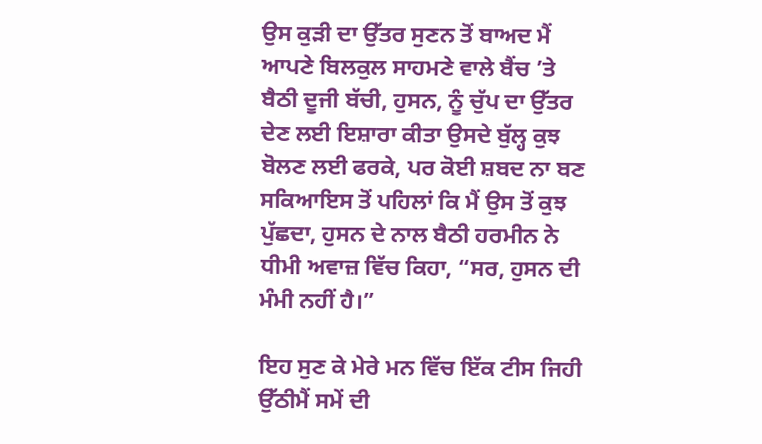ਉਸ ਕੁੜੀ ਦਾ ਉੱਤਰ ਸੁਣਨ ਤੋਂ ਬਾਅਦ ਮੈਂ ਆਪਣੇ ਬਿਲਕੁਲ ਸਾਹਮਣੇ ਵਾਲੇ ਬੈਂਚ ’ਤੇ ਬੈਠੀ ਦੂਜੀ ਬੱਚੀ, ਹੁਸਨ, ਨੂੰ ਚੁੱਪ ਦਾ ਉੱਤਰ ਦੇਣ ਲਈ ਇਸ਼ਾਰਾ ਕੀਤਾ ਉਸਦੇ ਬੁੱਲ੍ਹ ਕੁਝ ਬੋਲਣ ਲਈ ਫਰਕੇ, ਪਰ ਕੋਈ ਸ਼ਬਦ ਨਾ ਬਣ ਸਕਿਆਇਸ ਤੋਂ ਪਹਿਲਾਂ ਕਿ ਮੈਂ ਉਸ ਤੋਂ ਕੁਝ ਪੁੱਛਦਾ, ਹੁਸਨ ਦੇ ਨਾਲ ਬੈਠੀ ਹਰਮੀਨ ਨੇ ਧੀਮੀ ਅਵਾਜ਼ ਵਿੱਚ ਕਿਹਾ, “ਸਰ, ਹੁਸਨ ਦੀ ਮੰਮੀ ਨਹੀਂ ਹੈ।”

ਇਹ ਸੁਣ ਕੇ ਮੇਰੇ ਮਨ ਵਿੱਚ ਇੱਕ ਟੀਸ ਜਿਹੀ ਉੱਠੀਮੈਂ ਸਮੇਂ ਦੀ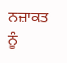ਨਜ਼ਾਕਤ ਨੂੰ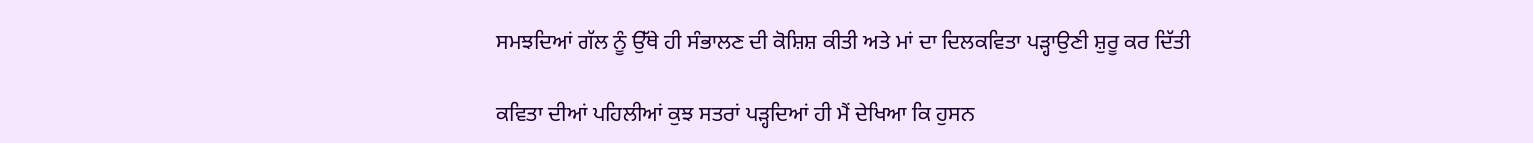ਸਮਝਦਿਆਂ ਗੱਲ ਨੂੰ ਉੱਥੇ ਹੀ ਸੰਭਾਲਣ ਦੀ ਕੋਸ਼ਿਸ਼ ਕੀਤੀ ਅਤੇ ਮਾਂ ਦਾ ਦਿਲਕਵਿਤਾ ਪੜ੍ਹਾਉਣੀ ਸ਼ੁਰੂ ਕਰ ਦਿੱਤੀ

ਕਵਿਤਾ ਦੀਆਂ ਪਹਿਲੀਆਂ ਕੁਝ ਸਤਰਾਂ ਪੜ੍ਹਦਿਆਂ ਹੀ ਮੈਂ ਦੇਖਿਆ ਕਿ ਹੁਸਨ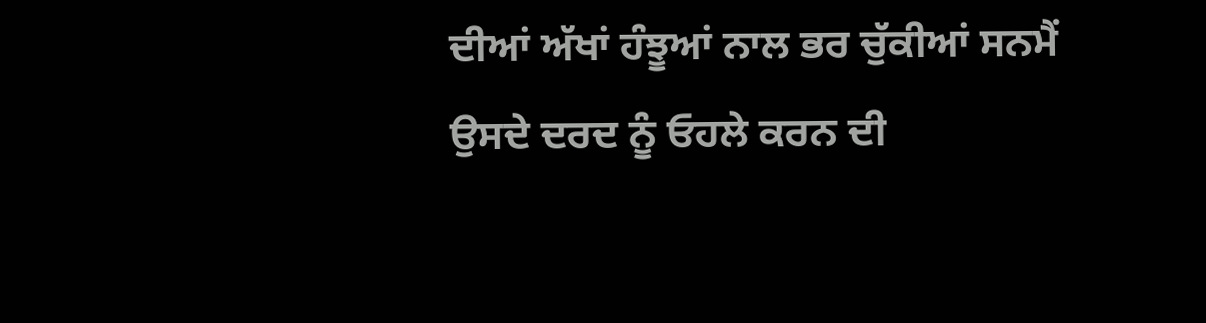ਦੀਆਂ ਅੱਖਾਂ ਹੰਝੂਆਂ ਨਾਲ ਭਰ ਚੁੱਕੀਆਂ ਸਨਮੈਂ ਉਸਦੇ ਦਰਦ ਨੂੰ ਓਹਲੇ ਕਰਨ ਦੀ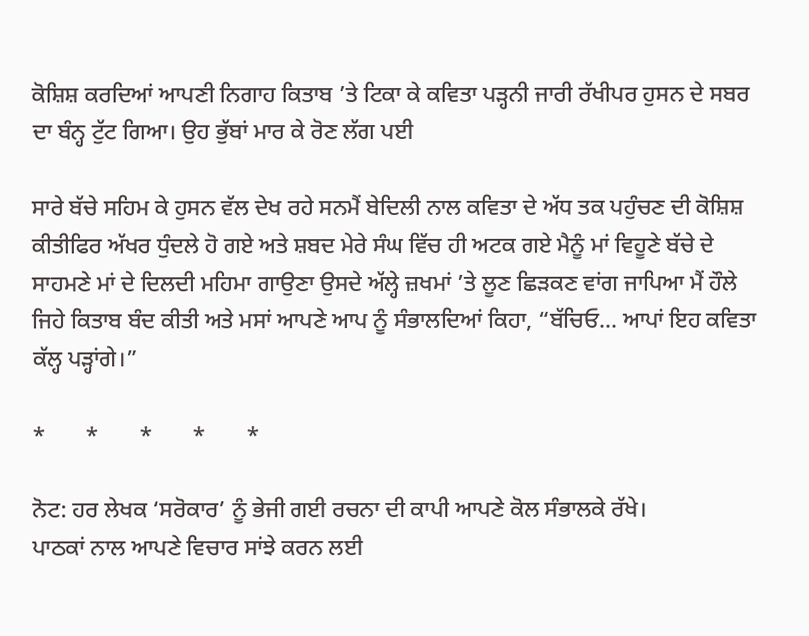ਕੋਸ਼ਿਸ਼ ਕਰਦਿਆਂ ਆਪਣੀ ਨਿਗਾਹ ਕਿਤਾਬ ’ਤੇ ਟਿਕਾ ਕੇ ਕਵਿਤਾ ਪੜ੍ਹਨੀ ਜਾਰੀ ਰੱਖੀਪਰ ਹੁਸਨ ਦੇ ਸਬਰ ਦਾ ਬੰਨ੍ਹ ਟੁੱਟ ਗਿਆ। ਉਹ ਭੁੱਬਾਂ ਮਾਰ ਕੇ ਰੋਣ ਲੱਗ ਪਈ

ਸਾਰੇ ਬੱਚੇ ਸਹਿਮ ਕੇ ਹੁਸਨ ਵੱਲ ਦੇਖ ਰਹੇ ਸਨਮੈਂ ਬੇਦਿਲੀ ਨਾਲ ਕਵਿਤਾ ਦੇ ਅੱਧ ਤਕ ਪਹੁੰਚਣ ਦੀ ਕੋਸ਼ਿਸ਼ ਕੀਤੀਫਿਰ ਅੱਖਰ ਧੁੰਦਲੇ ਹੋ ਗਏ ਅਤੇ ਸ਼ਬਦ ਮੇਰੇ ਸੰਘ ਵਿੱਚ ਹੀ ਅਟਕ ਗਏ ਮੈਨੂੰ ਮਾਂ ਵਿਹੂਣੇ ਬੱਚੇ ਦੇ ਸਾਹਮਣੇ ਮਾਂ ਦੇ ਦਿਲਦੀ ਮਹਿਮਾ ਗਾਉਣਾ ਉਸਦੇ ਅੱਲ੍ਹੇ ਜ਼ਖਮਾਂ ’ਤੇ ਲੂਣ ਛਿੜਕਣ ਵਾਂਗ ਜਾਪਿਆ ਮੈਂ ਹੌਲੇ ਜਿਹੇ ਕਿਤਾਬ ਬੰਦ ਕੀਤੀ ਅਤੇ ਮਸਾਂ ਆਪਣੇ ਆਪ ਨੂੰ ਸੰਭਾਲਦਿਆਂ ਕਿਹਾ, “ਬੱਚਿਓ... ਆਪਾਂ ਇਹ ਕਵਿਤਾ ਕੱਲ੍ਹ ਪੜ੍ਹਾਂਗੇ।”

*       *       *       *       *

ਨੋਟ: ਹਰ ਲੇਖਕ ‘ਸਰੋਕਾਰ’ ਨੂੰ ਭੇਜੀ ਗਈ ਰਚਨਾ ਦੀ ਕਾਪੀ ਆਪਣੇ ਕੋਲ ਸੰਭਾਲਕੇ ਰੱਖੇ।
ਪਾਠਕਾਂ ਨਾਲ ਆਪਣੇ ਵਿਚਾਰ ਸਾਂਝੇ ਕਰਨ ਲਈ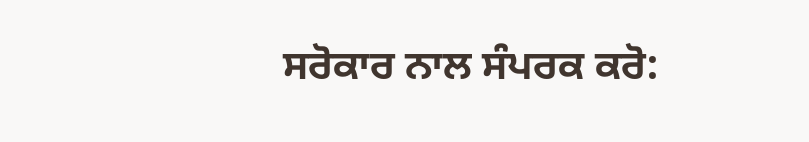ਸਰੋਕਾਰ ਨਾਲ ਸੰਪਰਕ ਕਰੋ: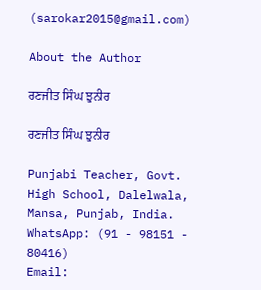(sarokar2015@gmail.com)

About the Author

ਰਣਜੀਤ ਸਿੰਘ ਝੁਨੀਰ

ਰਣਜੀਤ ਸਿੰਘ ਝੁਨੀਰ

Punjabi Teacher, Govt. High School, Dalelwala, Mansa, Punjab, India.
WhatsApp: (91 - 98151 - 80416)
Email: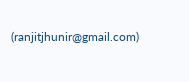(ranjitjhunir@gmail.com)